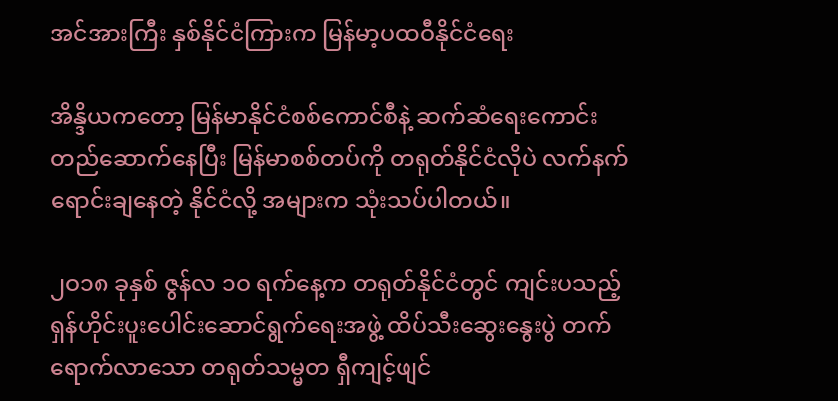အင်အားကြီး နှစ်နိုင်ငံကြားက မြန်မာ့ပထဝီနိုင်ငံရေး

အိန္ဒိယကတော့ မြန်မာနိုင်ငံစစ်ကောင်စီနဲ့ ဆက်ဆံရေးကောင်း တည်ဆောက်နေပြီး မြန်မာစစ်တပ်ကို တရုတ်နိုင်ငံလိုပဲ လက်နက်ရောင်းချနေတဲ့ နိုင်ငံလို့ အများက သုံးသပ်ပါတယ်။

၂ဝ၁၈ ခုနှစ် ဇွန်လ ၁ဝ ရက်နေ့က တရုတ်နိုင်ငံတွင် ကျင်းပသည့် ရှန်ဟိုင်းပူးပေါင်းဆောင်ရွက်ရေးအဖွဲ့ ထိပ်သီးဆွေးနွေးပွဲ တက်ရောက်လာသော တရုတ်သမ္မတ ရှီကျင့်ဖျင်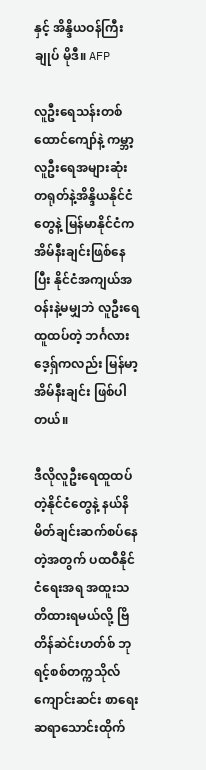နှင့် အိန္ဒိယဝန်ကြီးချုပ် မိုဒီ။ AFP

လူဦးရေသန်းတစ်ထောင်ကျော်နဲ့ ကမ္ဘာ့လူဦးရေအများဆုံး တရုတ်နဲ့အိန္ဒိယနိုင်ငံတွေနဲ့ မြန်မာနိုင်ငံက အိမ်နီးချင်းဖြစ်နေပြီး နိုင်ငံအကျယ်အဝန်းနဲ့မမျှဘဲ လူဦးရေထူထပ်တဲ့ ဘင်္ဂလားဒေ့ရှ်ကလည်း မြန်မာ့အိမ်နီးချင်း ဖြစ်ပါတယ်။

ဒီလိုလူဦးရေထူထပ်တဲ့နိုင်ငံတွေနဲ့ နယ်နိမိတ်ချင်းဆက်စပ်နေတဲ့အတွက် ပထဝီနိုင်ငံရေးအရ အထူးသတိထားရမယ်လို့ ဗြိတိန်ဆဲင်းဟတ်စ် ဘုရင့်စစ်တက္ကသိုလ်ကျောင်းဆင်း စာရေးဆရာသောင်းထိုက်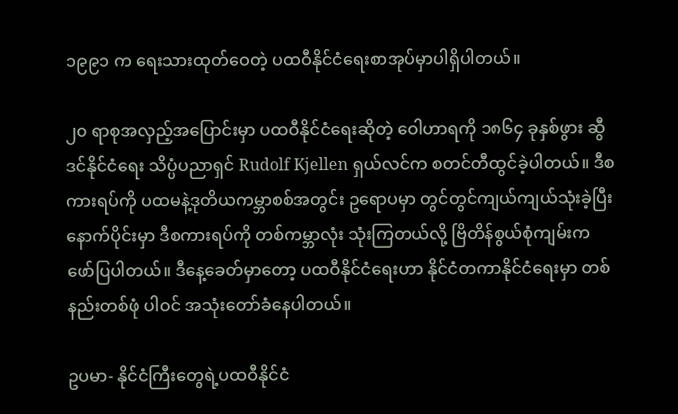၁၉၉၁ က ရေးသားထုတ်ဝေတဲ့ ပထဝီနိုင်ငံရေးစာအုပ်မှာပါရှိပါတယ်။

၂၀ ရာစုအလှည့်အပြောင်းမှာ ပထဝီနိုင်ငံရေးဆိုတဲ့ ဝေါဟာရကို ၁၈၆၄ ခုနှစ်ဖွား ဆွီဒင်နိုင်ငံရေး သိပ္ပံပညာရှင် Rudolf Kjellen ရှယ်လင်က စတင်တီထွင်ခဲ့ပါတယ်။ ဒီစကားရပ်ကို ပထမနဲ့ဒုတိယကမ္ဘာစစ်အတွင်း ဥရောပမှာ တွင်တွင်ကျယ်ကျယ်သုံးခဲ့ပြီး နောက်ပိုင်းမှာ ဒီစကားရပ်ကို တစ်ကမ္ဘာလုံး သုံးကြတယ်လို့ ဗြိတိန်စွယ်စုံကျမ်းက ဖော်ပြပါတယ်။ ဒီနေ့ခေတ်မှာတော့ ပထဝီနိုင်ငံရေးဟာ နိုင်ငံတကာနိုင်ငံရေးမှာ တစ်နည်းတစ်ဖုံ ပါဝင် အသုံးတော်ခံနေပါတယ်။

ဥပမာ- နိုင်ငံကြီးတွေရဲ့ပထဝီနိုင်ငံ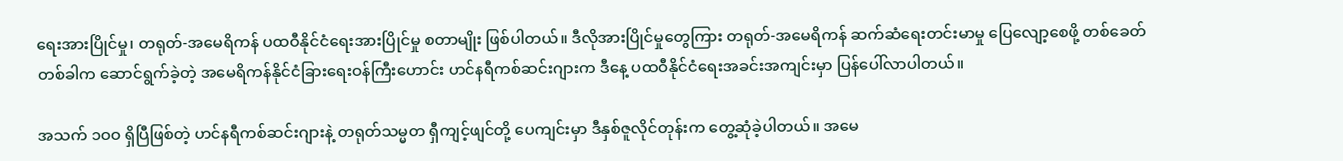ရေးအားပြိုင်မှု၊ တရုတ်-အမေရိကန် ပထဝီနိုင်ငံရေးအားပြိုင်မှု စတာမျိုး ဖြစ်ပါတယ်။ ဒီလိုအားပြိုင်မှုတွေကြား တရုတ်-အမေရိကန် ဆက်ဆံရေးတင်းမာမှု ပြေလျော့စေဖို့ တစ်ခေတ်တစ်ခါက ဆောင်ရွက်ခဲ့တဲ့ အမေရိကန်နိုင်ငံခြားရေးဝန်ကြီးဟောင်း ဟင်နရီကစ်ဆင်းဂျားက ဒီနေ့ ပထဝီနိုင်ငံရေးအခင်းအကျင်းမှာ ပြန်ပေါ်လာပါတယ်။

အသက် ၁ဝဝ ရှိပြီဖြစ်တဲ့ ဟင်နရီကစ်ဆင်းဂျားနဲ့ တရုတ်သမ္မတ ရှီကျင့်ဖျင်တို့ ပေကျင်းမှာ ဒီနှစ်ဇူလိုင်တုန်းက တွေ့ဆုံခဲ့ပါတယ်။ အမေ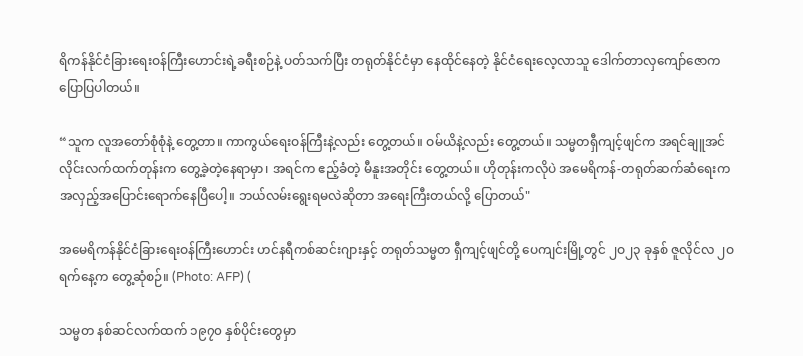ရိကန်နိုင်ငံခြားရေးဝန်ကြီးဟောင်းရဲ့ခရီးစဉ်နဲ့ ပတ်သက်ပြီး တရုတ်နိုင်ငံမှာ နေထိုင်နေတဲ့ နိုင်ငံရေးလေ့လာသူ ဒေါက်တာလှကျော်ဇောက ပြောပြပါတယ်။

“သူက လူအတော်စုံစုံနဲ့ တွေ့တာ။ ကာကွယ်ရေးဝန်ကြီးနဲ့လည်း တွေ့တယ်။ ဝမ်ယိနဲ့လည်း တွေ့တယ်။ သမ္မတရှီကျင့်ဖျင်က အရင်ချူအင်လိုင်းလက်ထက်တုန်းက တွေ့ခဲ့တဲ့နေရာမှာ၊ အရင်က ဧည့်ခံတဲ့ မီနူးအတိုင်း တွေ့တယ်။ ဟိုတုန်းကလိုပဲ အမေရိကန်-တရုတ်ဆက်ဆံရေးက အလှည့်အပြောင်းရောက်နေပြီပေါ့။ ဘယ်လမ်းရွေးရမလဲဆိုတာ အရေးကြီးတယ်လို့ ပြောတယ်"

အမေရိကန်နိုင်ငံခြားရေးဝန်ကြီးဟောင်း ဟင်နရီကစ်ဆင်းဂျားနှင့် တရုတ်သမ္မတ ရှီကျင့်ဖျင်တို့ ပေကျင်းမြို့တွင် ၂ဝ၂၃ ခုနှစ် ဇူလိုင်လ ၂ဝ ရက်နေ့က တွေ့ဆုံစဉ်။ (Photo: AFP) (

သမ္မတ နစ်ဆင်လက်ထက် ၁၉၇၀ နှစ်ပိုင်းတွေမှာ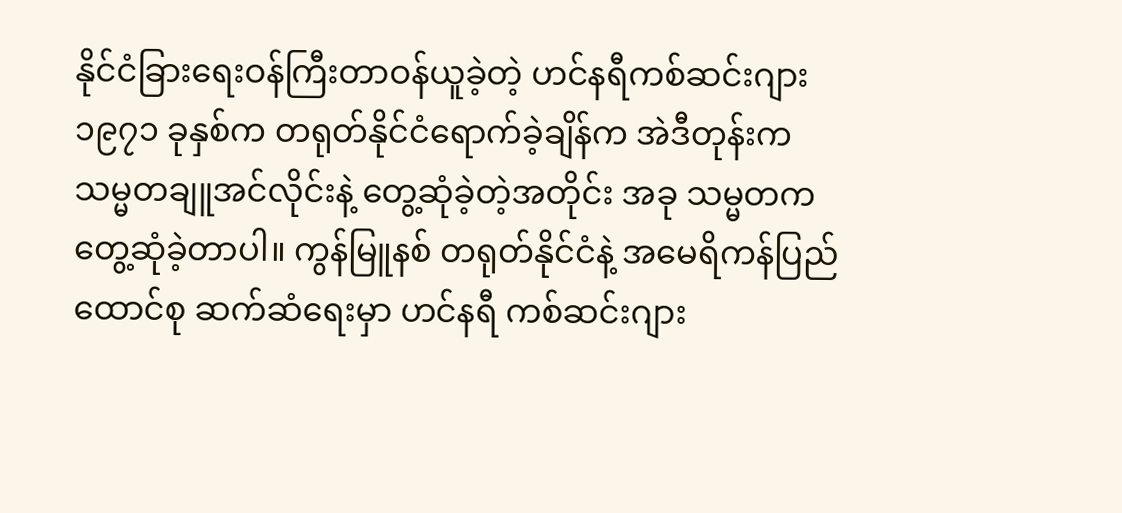နိုင်ငံခြားရေးဝန်ကြီးတာဝန်ယူခဲ့တဲ့ ဟင်နရီကစ်ဆင်းဂျား ၁၉၇၁ ခုနှစ်က တရုတ်နိုင်ငံရောက်ခဲ့ချိန်က အဲဒီတုန်းက သမ္မတချူအင်လိုင်းနဲ့ တွေ့ဆုံခဲ့တဲ့အတိုင်း အခု သမ္မတက တွေ့ဆုံခဲ့တာပါ။ ကွန်မြူနစ် တရုတ်နိုင်ငံနဲ့ အမေရိကန်ပြည်ထောင်စု ဆက်ဆံရေးမှာ ဟင်နရီ ကစ်ဆင်းဂျား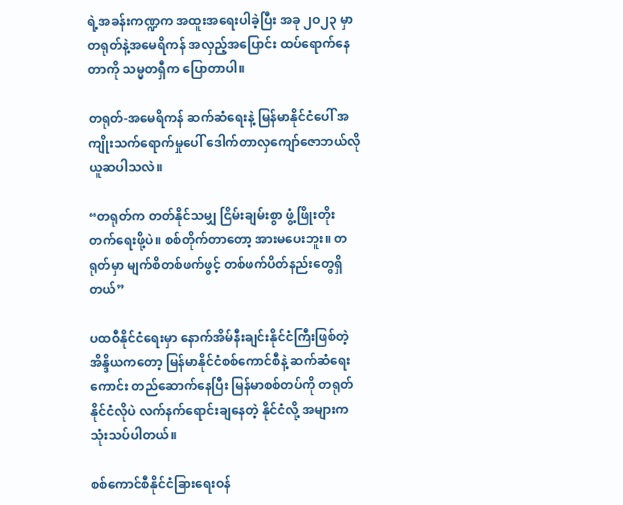ရဲ့အခန်းကဏ္ဍက အထူးအရေးပါခဲ့ပြီး အခု ၂ဝ၂၃ မှာ တရုတ်နဲ့အမေရိကန် အလှည့်အပြောင်း ထပ်ရောက်နေတာကို သမ္မတရှီက ပြောတာပါ။

တရုတ်-အမေရိကန် ဆက်ဆံရေးနဲ့ မြန်မာနိုင်ငံပေါ် အကျိုးသက်ရောက်မှုပေါ် ဒေါက်တာလှကျော်ဇောဘယ်လို ယူဆပါသလဲ။

“တရုတ်က တတ်နိုင်သမျှ ငြိမ်းချမ်းစွာ ဖွံ့ဖြိုးတိုးတက်ရေးဖို့ပဲ။ စစ်တိုက်တာတော့ အားမပေးဘူး။ တရုတ်မှာ မျက်စိတစ်ဖက်ဖွင့် တစ်ဖက်ပိတ်နည်းတွေရှိတယ်”

ပထဝီနိုင်ငံရေးမှာ နောက်အိမ်နီးချင်းနိုင်ငံကြီးဖြစ်တဲ့ အိန္ဒိယကတော့ မြန်မာနိုင်ငံစစ်ကောင်စီနဲ့ ဆက်ဆံရေးကောင်း တည်ဆောက်နေပြီး မြန်မာစစ်တပ်ကို တရုတ်နိုင်ငံလိုပဲ လက်နက်ရောင်းချနေတဲ့ နိုင်ငံလို့ အများက သုံးသပ်ပါတယ်။

စစ်ကောင်စီနိုင်ငံခြားရေးဝန်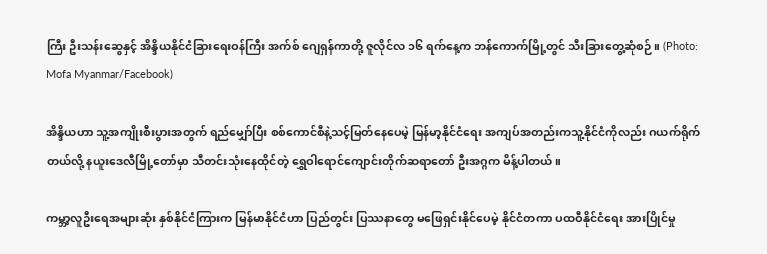ကြီး ဦးသန်းဆွေနှင့် အိန္ဒိယနိုင်ငံခြားရေးဝန်ကြီး အက်စ် ဂျေရှန်ကာတို့ ဇူလိုင်လ ၁၆ ရက်နေ့က ဘန်ကောက်မြို့တွင် သီးခြားတွေ့ဆုံစဉ်။ (Photo: Mofa Myanmar/Facebook)

အိန္ဒိယဟာ သူ့အကျိုးစီးပွားအတွက် ရည်မျှော်ပြီး စစ်ကောင်စီနဲ့သင့်မြတ်နေပေမဲ့ မြန်မာ့နိုင်ငံရေး အကျပ်အတည်းကသူ့နိုင်ငံကိုလည်း ဂယက်ရိုက်တယ်လို့ နယူးဒေလီမြို့တော်မှာ သီတင်းသုံးနေထိုင်တဲ့ ရွှေဝါရောင်ကျောင်းတိုက်ဆရာတော် ဦးအဂ္ဂက မိန့်ပါတယ်။

ကမ္ဘာ့လူဦးရေအများဆုံး နှစ်နိုင်ငံကြားက မြန်မာနိုင်ငံဟာ ပြည်တွင်း ပြဿနာတွေ မဖြေရှင်းနိုင်ပေမဲ့ နိုင်ငံတကာ ပထဝီနိုင်ငံရေး အားပြိုင်မှု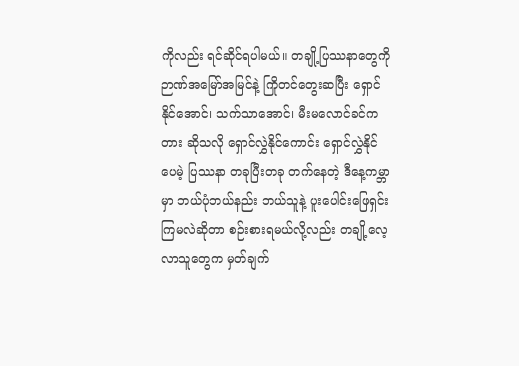ကိုလည်း ရင်ဆိုင်ရပါမယ်။ တချို့ပြဿနာတွေကို ဉာဏ်အမြော်အမြင်နဲ့ ကြိုတင်တွေးဆပြီး ရှောင်နိုင်အောင်၊ သက်သာအောင်၊ မီးမလောင်ခင်ကတား ဆိုသလို ရှောင်လွှဲနိုင်ကောင်း ရှောင်လွှဲနိုင်ပေမဲ့ ပြဿနာ တခုပြီးတခု တက်နေတဲ့ ဒီနေ့ကမ္ဘာမှာ ဘယ်ပုံဘယ်နည်း ဘယ်သူနဲ့ ပူးပေါင်းဖြေရှင်းကြမလဲဆိုတာ စဉ်းစားရမယ်လို့လည်း တချို့လေ့လာသူတွေက မှတ်ချက်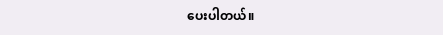ပေးပါတယ်။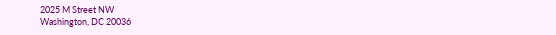2025 M Street NW
Washington, DC 20036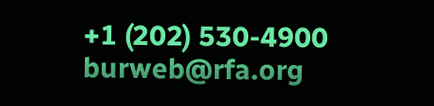+1 (202) 530-4900
burweb@rfa.org